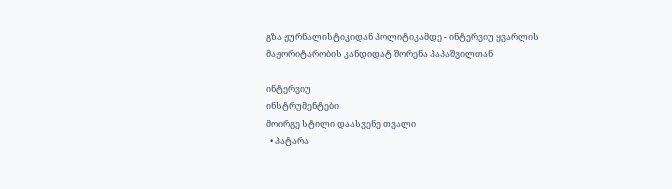გზა ჟურნალისტიკიდან პოლიტიკამდე - ინტერვიუ ყვარლის მაჟორიტარობის კანდიდატ შორენა პაპაშვილთან

ინტერვიუ
ინსტრუმენტები
მოირგე სტილი დაასვენე თვალი
  • პატარა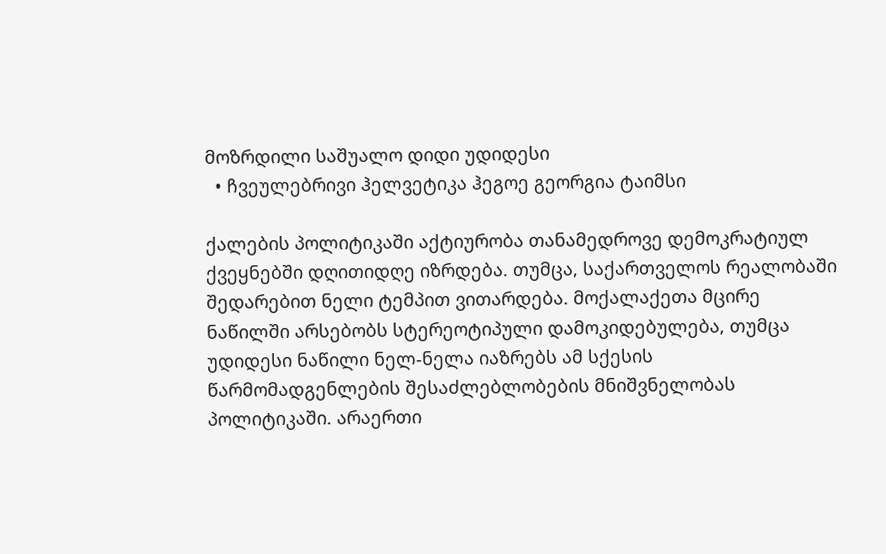მოზრდილი საშუალო დიდი უდიდესი
  • ჩვეულებრივი ჰელვეტიკა ჰეგოე გეორგია ტაიმსი

ქალების პოლიტიკაში აქტიურობა თანამედროვე დემოკრატიულ ქვეყნებში დღითიდღე იზრდება. თუმცა, საქართველოს რეალობაში შედარებით ნელი ტემპით ვითარდება. მოქალაქეთა მცირე  ნაწილში არსებობს სტერეოტიპული დამოკიდებულება, თუმცა უდიდესი ნაწილი ნელ-ნელა იაზრებს ამ სქესის წარმომადგენლების შესაძლებლობების მნიშვნელობას პოლიტიკაში. არაერთი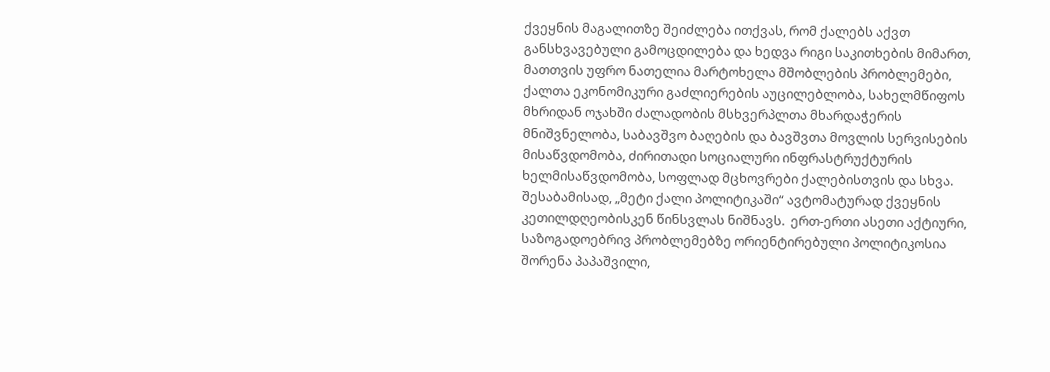ქვეყნის მაგალითზე შეიძლება ითქვას, რომ ქალებს აქვთ განსხვავებული გამოცდილება და ხედვა რიგი საკითხების მიმართ, მათთვის უფრო ნათელია მარტოხელა მშობლების პრობლემები, ქალთა ეკონომიკური გაძლიერების აუცილებლობა, სახელმწიფოს მხრიდან ოჯახში ძალადობის მსხვერპლთა მხარდაჭერის მნიშვნელობა, საბავშვო ბაღების და ბავშვთა მოვლის სერვისების მისაწვდომობა, ძირითადი სოციალური ინფრასტრუქტურის ხელმისაწვდომობა, სოფლად მცხოვრები ქალებისთვის და სხვა. შესაბამისად, „მეტი ქალი პოლიტიკაში“ ავტომატურად ქვეყნის კეთილდღეობისკენ წინსვლას ნიშნავს.  ერთ-ერთი ასეთი აქტიური, საზოგადოებრივ პრობლემებზე ორიენტირებული პოლიტიკოსია შორენა პაპაშვილი,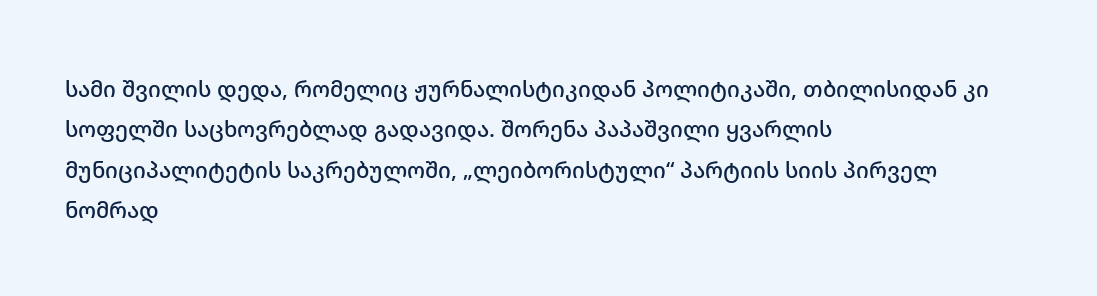სამი შვილის დედა, რომელიც ჟურნალისტიკიდან პოლიტიკაში, თბილისიდან კი სოფელში საცხოვრებლად გადავიდა. შორენა პაპაშვილი ყვარლის მუნიციპალიტეტის საკრებულოში, „ლეიბორისტული“ პარტიის სიის პირველ ნომრად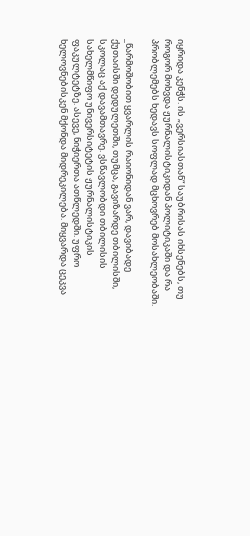იყრიდა კენჭს. ის „ვერსიასთან“ საუბრისას იხსენებს, თუ როგორ მოხვდა ჟურნალისტიკიდან პოლიტიკაში და რა პრობლემებს ხედავს სოფლად მცხოვრებ მოსახლეობაში.

_წარმოშობით ყვარლის რაიონიდან ვარ, დავიბადე ქუთაისში დედულეთში, თუმცა, გავიზარდე თბილისში, სკოლაც აქ დავამთავრე. ვსწავლობდი თბილისის სახელმწიფო უნივერსიტეტის ჟურნალისტიკის ფაკულტეტზე. ასევე, ნიჭიერთა ათწლედში. უფრო ხელოვნებისკენ მქონდა მიდრეკილება. მიყვარდა ცეკვა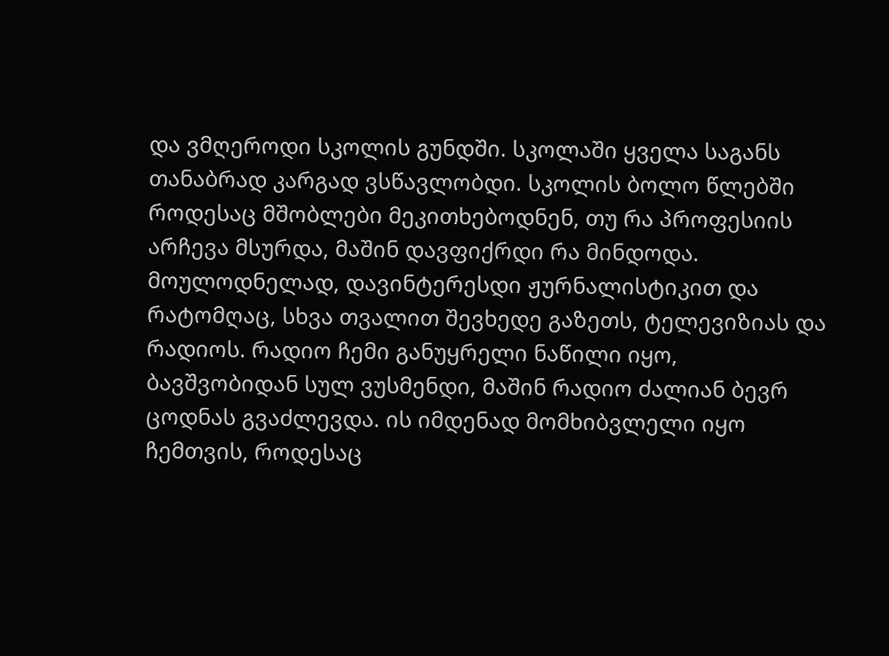და ვმღეროდი სკოლის გუნდში. სკოლაში ყველა საგანს თანაბრად კარგად ვსწავლობდი. სკოლის ბოლო წლებში როდესაც მშობლები მეკითხებოდნენ, თუ რა პროფესიის არჩევა მსურდა, მაშინ დავფიქრდი რა მინდოდა. მოულოდნელად, დავინტერესდი ჟურნალისტიკით და რატომღაც, სხვა თვალით შევხედე გაზეთს, ტელევიზიას და რადიოს. რადიო ჩემი განუყრელი ნაწილი იყო, ბავშვობიდან სულ ვუსმენდი, მაშინ რადიო ძალიან ბევრ ცოდნას გვაძლევდა. ის იმდენად მომხიბვლელი იყო ჩემთვის, როდესაც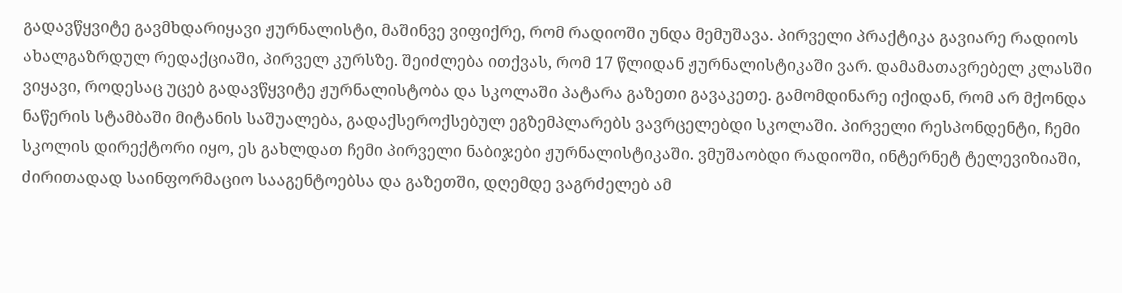გადავწყვიტე გავმხდარიყავი ჟურნალისტი, მაშინვე ვიფიქრე, რომ რადიოში უნდა მემუშავა. პირველი პრაქტიკა გავიარე რადიოს ახალგაზრდულ რედაქციაში, პირველ კურსზე. შეიძლება ითქვას, რომ 17 წლიდან ჟურნალისტიკაში ვარ. დამამათავრებელ კლასში ვიყავი, როდესაც უცებ გადავწყვიტე ჟურნალისტობა და სკოლაში პატარა გაზეთი გავაკეთე. გამომდინარე იქიდან, რომ არ მქონდა ნაწერის სტამბაში მიტანის საშუალება, გადაქსეროქსებულ ეგზემპლარებს ვავრცელებდი სკოლაში. პირველი რესპონდენტი, ჩემი სკოლის დირექტორი იყო, ეს გახლდათ ჩემი პირველი ნაბიჯები ჟურნალისტიკაში. ვმუშაობდი რადიოში, ინტერნეტ ტელევიზიაში, ძირითადად საინფორმაციო სააგენტოებსა და გაზეთში, დღემდე ვაგრძელებ ამ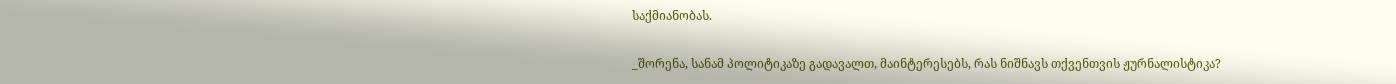საქმიანობას.

_შორენა, სანამ პოლიტიკაზე გადავალთ, მაინტერესებს, რას ნიშნავს თქვენთვის ჟურნალისტიკა?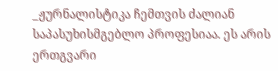_ჟურნალისტიკა ჩემთვის ძალიან საპასუხისმგებლო პროფესიაა. ეს არის ერთგვარი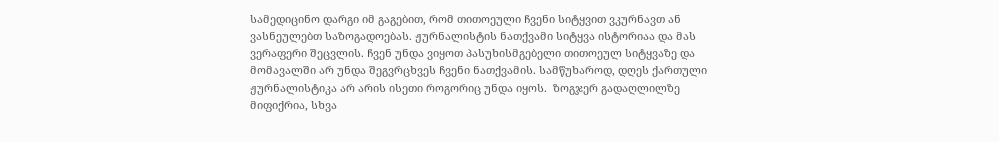სამედიცინო დარგი იმ გაგებით, რომ თითოეული ჩვენი სიტყვით ვკურნავთ ან ვასნეულებთ საზოგადოებას. ჟურნალისტის ნათქვამი სიტყვა ისტორიაა და მას ვერაფერი შეცვლის. ჩვენ უნდა ვიყოთ პასუხისმგებელი თითოეულ სიტყვაზე და მომავალში არ უნდა შეგვრცხვეს ჩვენი ნათქვამის. სამწუხაროდ, დღეს ქართული ჟურნალისტიკა არ არის ისეთი როგორიც უნდა იყოს.  ზოგჯერ გადაღლილზე მიფიქრია, სხვა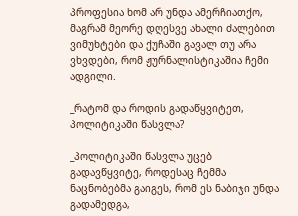პროფესია ხომ არ უნდა ამერჩიათქო, მაგრამ მეორე დღესვე ახალი ძალებით ვიმუხტები და ქუჩაში გავალ თუ არა ვხვდები, რომ ჟურნალისტიკაშია ჩემი ადგილი.

_რატომ და როდის გადაწყვიტეთ, პოლიტიკაში წასვლა?

_პოლიტიკაში წასვლა უცებ გადავწყვიტე, როდესაც ჩემმა ნაცნობებმა გაიგეს, რომ ეს ნაბიჯი უნდა გადამედგა,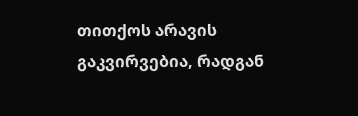თითქოს არავის გაკვირვებია, რადგან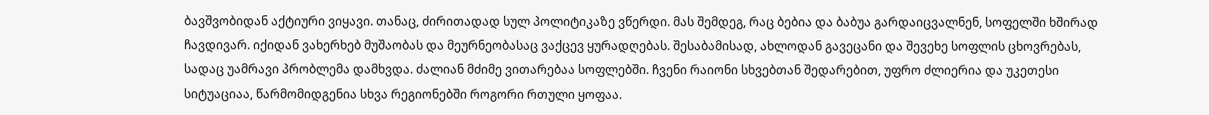ბავშვობიდან აქტიური ვიყავი. თანაც, ძირითადად სულ პოლიტიკაზე ვწერდი. მას შემდეგ, რაც ბებია და ბაბუა გარდაიცვალნენ, სოფელში ხშირად ჩავდივარ. იქიდან ვახერხებ მუშაობას და მეურნეობასაც ვაქცევ ყურადღებას. შესაბამისად, ახლოდან გავეცანი და შევეხე სოფლის ცხოვრებას, სადაც უამრავი პრობლემა დამხვდა. ძალიან მძიმე ვითარებაა სოფლებში. ჩვენი რაიონი სხვებთან შედარებით, უფრო ძლიერია და უკეთესი სიტუაციაა, წარმომიდგენია სხვა რეგიონებში როგორი რთული ყოფაა.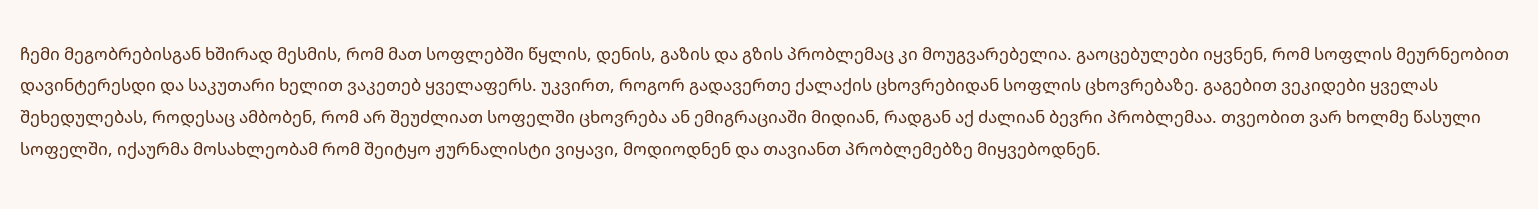ჩემი მეგობრებისგან ხშირად მესმის, რომ მათ სოფლებში წყლის, დენის, გაზის და გზის პრობლემაც კი მოუგვარებელია. გაოცებულები იყვნენ, რომ სოფლის მეურნეობით დავინტერესდი და საკუთარი ხელით ვაკეთებ ყველაფერს. უკვირთ, როგორ გადავერთე ქალაქის ცხოვრებიდან სოფლის ცხოვრებაზე. გაგებით ვეკიდები ყველას შეხედულებას, როდესაც ამბობენ, რომ არ შეუძლიათ სოფელში ცხოვრება ან ემიგრაციაში მიდიან, რადგან აქ ძალიან ბევრი პრობლემაა. თვეობით ვარ ხოლმე წასული სოფელში, იქაურმა მოსახლეობამ რომ შეიტყო ჟურნალისტი ვიყავი, მოდიოდნენ და თავიანთ პრობლემებზე მიყვებოდნენ.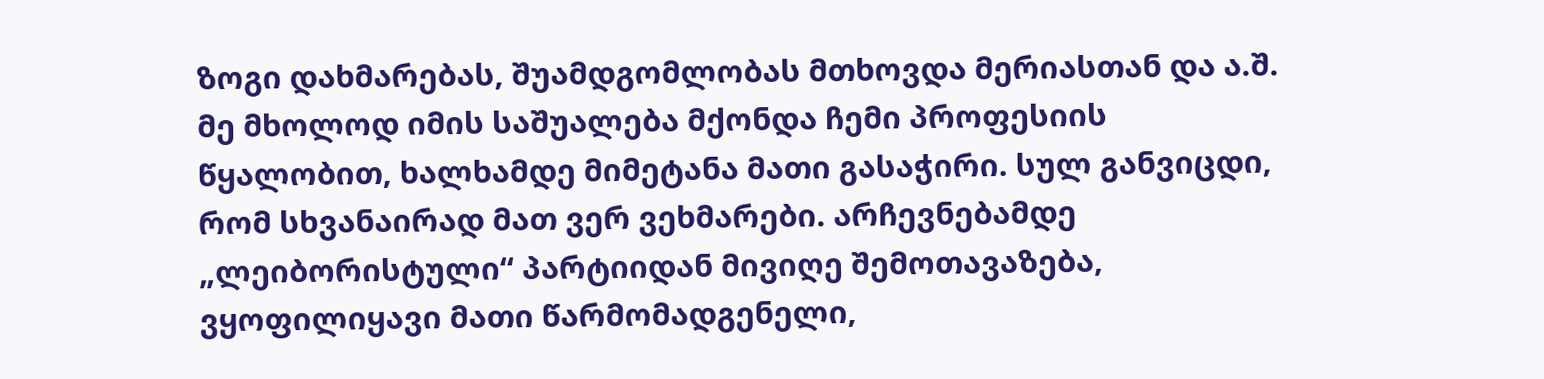ზოგი დახმარებას, შუამდგომლობას მთხოვდა მერიასთან და ა.შ.  მე მხოლოდ იმის საშუალება მქონდა ჩემი პროფესიის წყალობით, ხალხამდე მიმეტანა მათი გასაჭირი. სულ განვიცდი, რომ სხვანაირად მათ ვერ ვეხმარები. არჩევნებამდე „ლეიბორისტული“ პარტიიდან მივიღე შემოთავაზება, ვყოფილიყავი მათი წარმომადგენელი,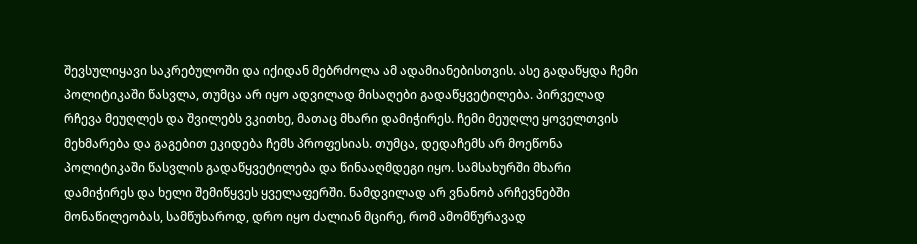შევსულიყავი საკრებულოში და იქიდან მებრძოლა ამ ადამიანებისთვის. ასე გადაწყდა ჩემი პოლიტიკაში წასვლა, თუმცა არ იყო ადვილად მისაღები გადაწყვეტილება. პირველად რჩევა მეუღლეს და შვილებს ვკითხე, მათაც მხარი დამიჭირეს. ჩემი მეუღლე ყოველთვის მეხმარება და გაგებით ეკიდება ჩემს პროფესიას. თუმცა, დედაჩემს არ მოეწონა პოლიტიკაში წასვლის გადაწყვეტილება და წინააღმდეგი იყო. სამსახურში მხარი დამიჭირეს და ხელი შემიწყვეს ყველაფერში. ნამდვილად არ ვნანობ არჩევნებში მონაწილეობას, სამწუხაროდ, დრო იყო ძალიან მცირე, რომ ამომწურავად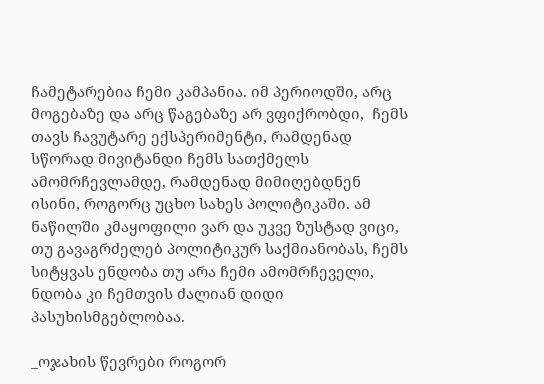ჩამეტარებია ჩემი კამპანია. იმ პერიოდში, არც მოგებაზე და არც წაგებაზე არ ვფიქრობდი,  ჩემს თავს ჩავუტარე ექსპერიმენტი, რამდენად სწორად მივიტანდი ჩემს სათქმელს ამომრჩევლამდე, რამდენად მიმიღებდნენ ისინი, როგორც უცხო სახეს პოლიტიკაში. ამ ნაწილში კმაყოფილი ვარ და უკვე ზუსტად ვიცი, თუ გავაგრძელებ პოლიტიკურ საქმიანობას, ჩემს სიტყვას ენდობა თუ არა ჩემი ამომრჩეველი, ნდობა კი ჩემთვის ძალიან დიდი პასუხისმგებლობაა.

_ოჯახის წევრები როგორ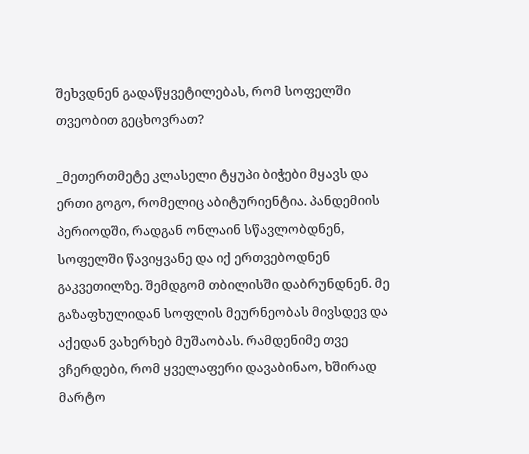შეხვდნენ გადაწყვეტილებას, რომ სოფელში თვეობით გეცხოვრათ?

_მეთერთმეტე კლასელი ტყუპი ბიჭები მყავს და ერთი გოგო, რომელიც აბიტურიენტია. პანდემიის პერიოდში, რადგან ონლაინ სწავლობდნენ, სოფელში წავიყვანე და იქ ერთვებოდნენ გაკვეთილზე. შემდგომ თბილისში დაბრუნდნენ. მე გაზაფხულიდან სოფლის მეურნეობას მივსდევ და აქედან ვახერხებ მუშაობას. რამდენიმე თვე ვჩერდები, რომ ყველაფერი დავაბინაო, ხშირად მარტო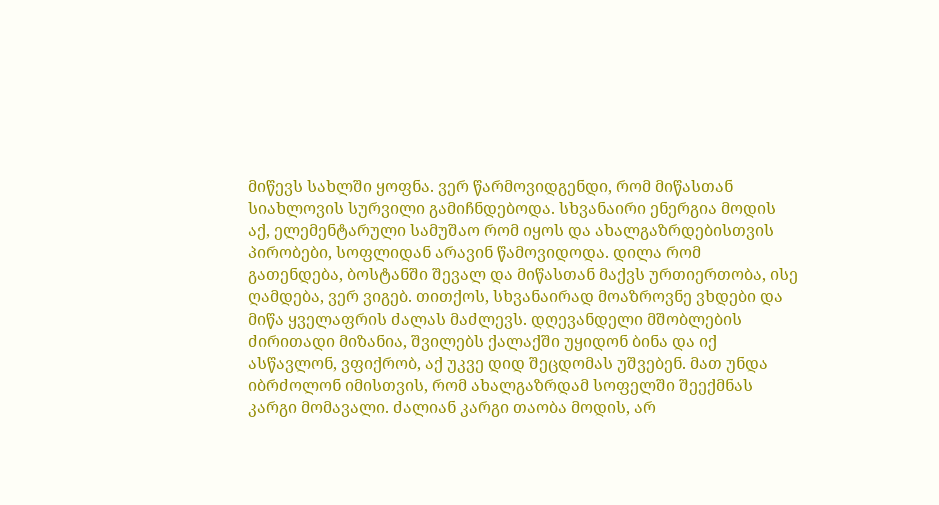მიწევს სახლში ყოფნა. ვერ წარმოვიდგენდი, რომ მიწასთან სიახლოვის სურვილი გამიჩნდებოდა. სხვანაირი ენერგია მოდის აქ, ელემენტარული სამუშაო რომ იყოს და ახალგაზრდებისთვის პირობები, სოფლიდან არავინ წამოვიდოდა. დილა რომ გათენდება, ბოსტანში შევალ და მიწასთან მაქვს ურთიერთობა, ისე ღამდება, ვერ ვიგებ. თითქოს, სხვანაირად მოაზროვნე ვხდები და მიწა ყველაფრის ძალას მაძლევს. დღევანდელი მშობლების ძირითადი მიზანია, შვილებს ქალაქში უყიდონ ბინა და იქ ასწავლონ, ვფიქრობ, აქ უკვე დიდ შეცდომას უშვებენ. მათ უნდა იბრძოლონ იმისთვის, რომ ახალგაზრდამ სოფელში შეექმნას კარგი მომავალი. ძალიან კარგი თაობა მოდის, არ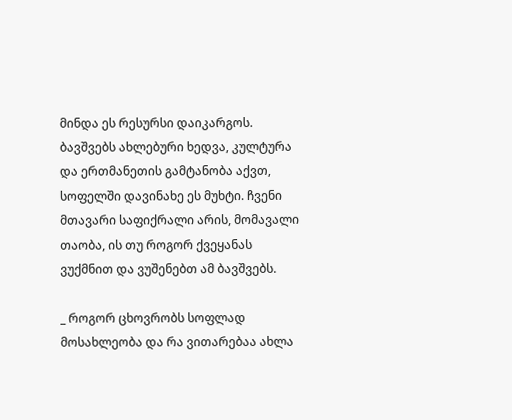მინდა ეს რესურსი დაიკარგოს. ბავშვებს ახლებური ხედვა, კულტურა და ერთმანეთის გამტანობა აქვთ, სოფელში დავინახე ეს მუხტი. ჩვენი მთავარი საფიქრალი არის, მომავალი თაობა, ის თუ როგორ ქვეყანას ვუქმნით და ვუშენებთ ამ ბავშვებს.

_ როგორ ცხოვრობს სოფლად მოსახლეობა და რა ვითარებაა ახლა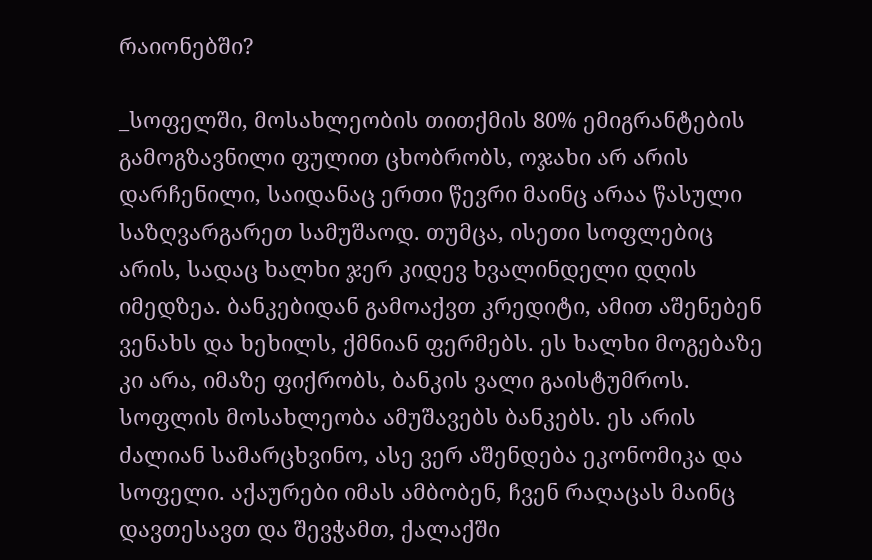რაიონებში?

_სოფელში, მოსახლეობის თითქმის 80% ემიგრანტების გამოგზავნილი ფულით ცხობრობს, ოჯახი არ არის დარჩენილი, საიდანაც ერთი წევრი მაინც არაა წასული საზღვარგარეთ სამუშაოდ. თუმცა, ისეთი სოფლებიც არის, სადაც ხალხი ჯერ კიდევ ხვალინდელი დღის იმედზეა. ბანკებიდან გამოაქვთ კრედიტი, ამით აშენებენ ვენახს და ხეხილს, ქმნიან ფერმებს. ეს ხალხი მოგებაზე კი არა, იმაზე ფიქრობს, ბანკის ვალი გაისტუმროს. სოფლის მოსახლეობა ამუშავებს ბანკებს. ეს არის ძალიან სამარცხვინო, ასე ვერ აშენდება ეკონომიკა და სოფელი. აქაურები იმას ამბობენ, ჩვენ რაღაცას მაინც დავთესავთ და შევჭამთ, ქალაქში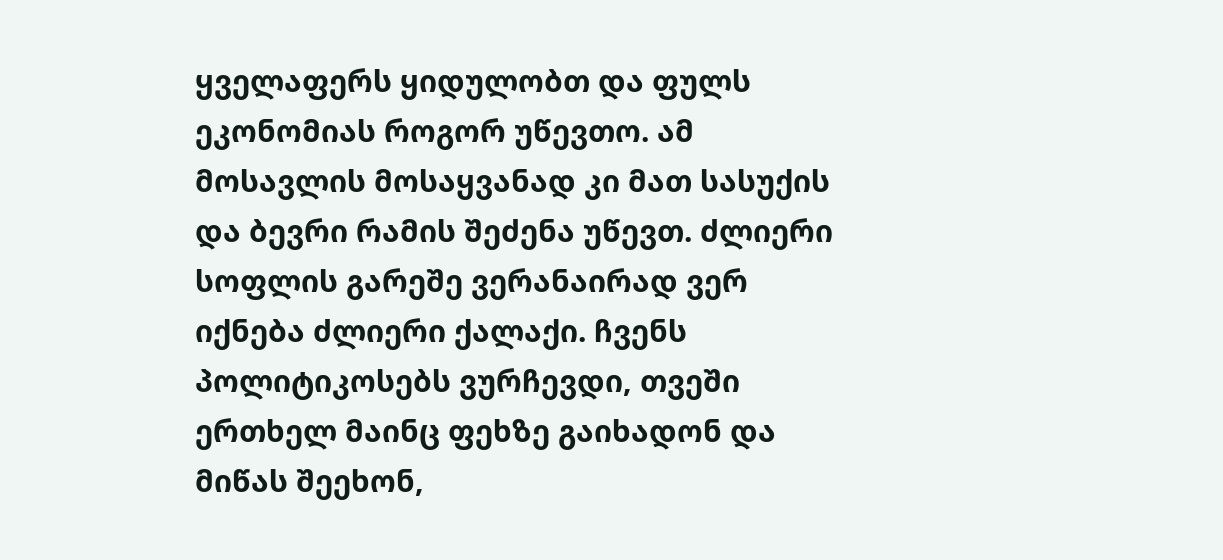ყველაფერს ყიდულობთ და ფულს ეკონომიას როგორ უწევთო. ამ მოსავლის მოსაყვანად კი მათ სასუქის და ბევრი რამის შეძენა უწევთ. ძლიერი სოფლის გარეშე ვერანაირად ვერ იქნება ძლიერი ქალაქი. ჩვენს პოლიტიკოსებს ვურჩევდი, თვეში ერთხელ მაინც ფეხზე გაიხადონ და მიწას შეეხონ,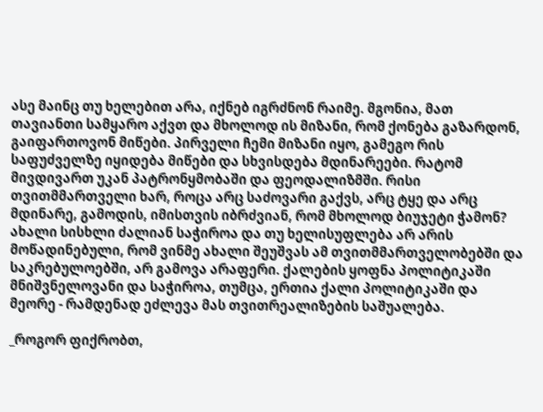ასე მაინც თუ ხელებით არა, იქნებ იგრძნონ რაიმე. მგონია, მათ თავიანთი სამყარო აქვთ და მხოლოდ ის მიზანი, რომ ქონება გაზარდონ, გაიფართოვონ მიწები. პირველი ჩემი მიზანი იყო, გამეგო რის საფუძველზე იყიდება მიწები და სხვისდება მდინარეები. რატომ მივდივართ უკან პატრონყმობაში და ფეოდალიზმში. რისი თვითმმართველი ხარ, როცა არც საძოვარი გაქვს, არც ტყე და არც მდინარე, გამოდის, იმისთვის იბრძვიან, რომ მხოლოდ ბიუჯეტი ჭამონ? ახალი სისხლი ძალიან საჭიროა და თუ ხელისუფლება არ არის მოწადინებული, რომ ვინმე ახალი შეუშვას ამ თვითმმართველობებში და საკრებულოებში, არ გამოვა არაფერი. ქალების ყოფნა პოლიტიკაში მნიშვნელოვანი და საჭიროა, თუმცა, ერთია ქალი პოლიტიკაში და მეორე - რამდენად ეძლევა მას თვითრეალიზების საშუალება.

_როგორ ფიქრობთ,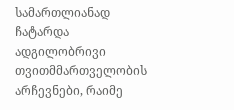სამართლიანად ჩატარდა ადგილობრივი თვითმმართველობის არჩევნები, რაიმე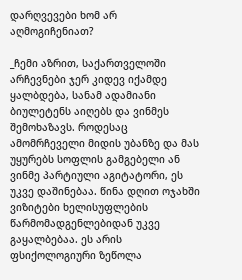დარღვევები ხომ არ აღმოგიჩენიათ?

_ჩემი აზრით, საქართველოში არჩევნები ჯერ კიდევ იქამდე ყალბდება, სანამ ადამიანი ბიულეტენს აიღებს და ვინმეს შემოხაზავს. როდესაც ამომრჩეველი მიდის უბანზე და მას უყურებს სოფლის გამგებელი ან ვინმე პარტიული აგიტატორი, ეს უკვე დაშინებაა. წინა დღით ოჯახში ვიზიტები ხელისუფლების წარმომადგენლებიდან უკვე გაყალბებაა. ეს არის ფსიქოლოგიური ზეწოლა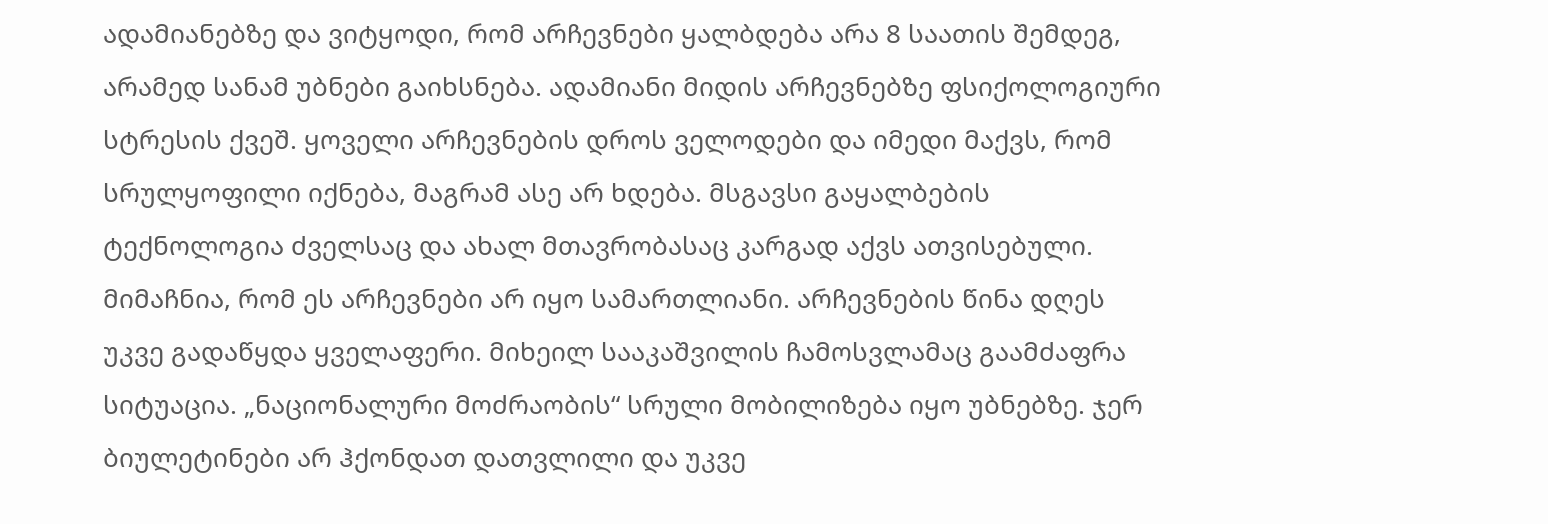ადამიანებზე და ვიტყოდი, რომ არჩევნები ყალბდება არა 8 საათის შემდეგ, არამედ სანამ უბნები გაიხსნება. ადამიანი მიდის არჩევნებზე ფსიქოლოგიური სტრესის ქვეშ. ყოველი არჩევნების დროს ველოდები და იმედი მაქვს, რომ სრულყოფილი იქნება, მაგრამ ასე არ ხდება. მსგავსი გაყალბების ტექნოლოგია ძველსაც და ახალ მთავრობასაც კარგად აქვს ათვისებული. მიმაჩნია, რომ ეს არჩევნები არ იყო სამართლიანი. არჩევნების წინა დღეს უკვე გადაწყდა ყველაფერი. მიხეილ სააკაშვილის ჩამოსვლამაც გაამძაფრა სიტუაცია. „ნაციონალური მოძრაობის“ სრული მობილიზება იყო უბნებზე. ჯერ ბიულეტინები არ ჰქონდათ დათვლილი და უკვე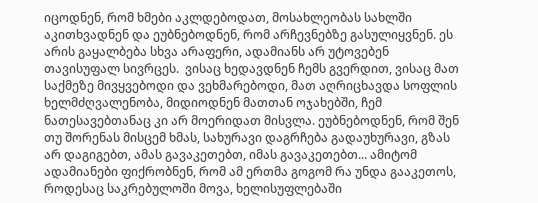იცოდნენ, რომ ხმები აკლდებოდათ, მოსახლეობას სახლში აკითხვადნენ და ეუბნებოდნენ, რომ არჩევნებზე გასულიყვნენ. ეს არის გაყალბება სხვა არაფერი, ადამიანს არ უტოვებენ თავისუფალ სივრცეს.  ვისაც ხედავდნენ ჩემს გვერდით, ვისაც მათ საქმეზე მივყვებოდი და ვეხმარებოდი, მათ აღრიცხავდა სოფლის ხელმძღვალენობა, მიდიოდნენ მათთან ოჯახებში, ჩემ ნათესავებთანაც კი არ მოერიდათ მისვლა. ეუბნებოდნენ, რომ შენ თუ შორენას მისცემ ხმას, სახურავი დაგრჩება გადაუხურავი, გზას არ დაგიგებთ, ამას გავაკეთებთ, იმას გავაკეთებთ... ამიტომ ადამიანები ფიქრობნენ, რომ ამ ერთმა გოგომ რა უნდა გააკეთოს, როდესაც საკრებულოში მოვა, ხელისუფლებაში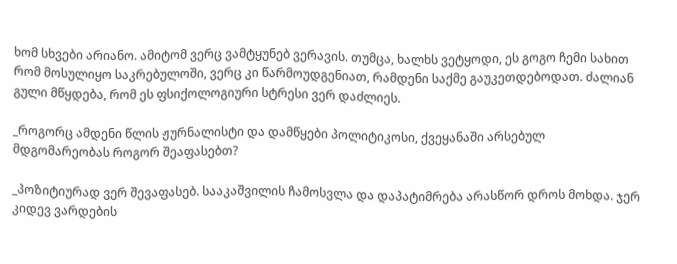ხომ სხვები არიანო. ამიტომ ვერც ვამტყუნებ ვერავის. თუმცა, ხალხს ვეტყოდი, ეს გოგო ჩემი სახით რომ მოსულიყო საკრებულოში, ვერც კი წარმოუდგენიათ, რამდენი საქმე გაუკეთდებოდათ. ძალიან გული მწყდება, რომ ეს ფსიქოლოგიური სტრესი ვერ დაძლიეს.

_როგორც ამდენი წლის ჟურნალისტი და დამწყები პოლიტიკოსი, ქვეყანაში არსებულ მდგომარეობას როგორ შეაფასებთ?

_პოზიტიურად ვერ შევაფასებ. სააკაშვილის ჩამოსვლა და დაპატიმრება არასწორ დროს მოხდა. ჯერ კიდევ ვარდების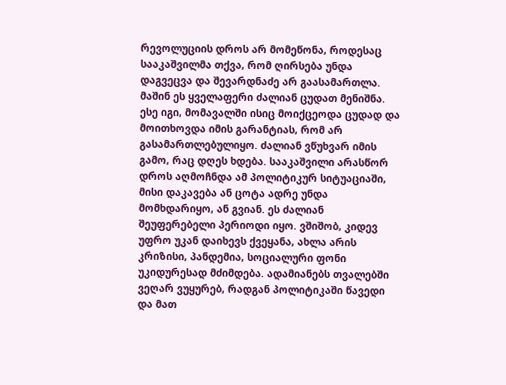რევოლუციის დროს არ მომეწონა, როდესაც სააკაშვილმა თქვა, რომ ღირსება უნდა დაგვეცვა და შევარდნაძე არ გაასამართლა. მაშინ ეს ყველაფერი ძალიან ცუდათ მენიშნა. ესე იგი, მომავალში ისიც მოიქცეოდა ცუდად და მოითხოვდა იმის გარანტიას, რომ არ გასამართლებულიყო. ძალიან ვწუხვარ იმის გამო, რაც დღეს ხდება. სააკაშვილი არასწორ დროს აღმოჩნდა ამ პოლიტიკურ სიტუაციაში, მისი დაკავება ან ცოტა ადრე უნდა მომხდარიყო, ან გვიან. ეს ძალიან შეუფერებელი პერიოდი იყო. ვშიშობ, კიდევ უფრო უკან დაიხევს ქვეყანა, ახლა არის კრიზისი, პანდემია, სოციალური ფონი უკიდურესად მძიმდება. ადამიანებს თვალებში ვეღარ ვუყურებ, რადგან პოლიტიკაში წავედი და მათ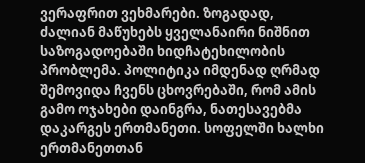ვერაფრით ვეხმარები. ზოგადად, ძალიან მაწუხებს ყველანაირი ნიშნით საზოგადოებაში ხიდჩატეხილობის პრობლემა. პოლიტიკა იმდენად ღრმად შემოვიდა ჩვენს ცხოვრებაში, რომ ამის გამო ოჯახები დაინგრა, ნათესავებმა დაკარგეს ერთმანეთი. სოფელში ხალხი ერთმანეთთან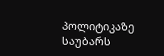პოლიტიკაზე საუბარს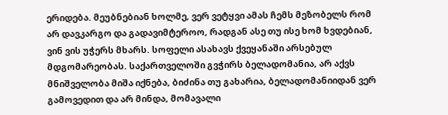ერიდება. მეუბნებიან ხოლმე, ვერ ვეტყვი ამას ჩემს მეზობელს რომ არ დავკარგო და გადავიმტეროო, რადგან ასე თუ ისე ხომ ხვდებიან, ვინ ვის უჭერს მხარს. სოფელი ასახავს ქვეყანაში არსებულ მდგომარეობას. საქართველოში გვჭირს ბელადომანია, არ აქვს მნიშველობა მიშა იქნება, ბიძინა თუ გახარია, ბელადომანიიდან ვერ გამოვედით და არ მინდა, მომავალი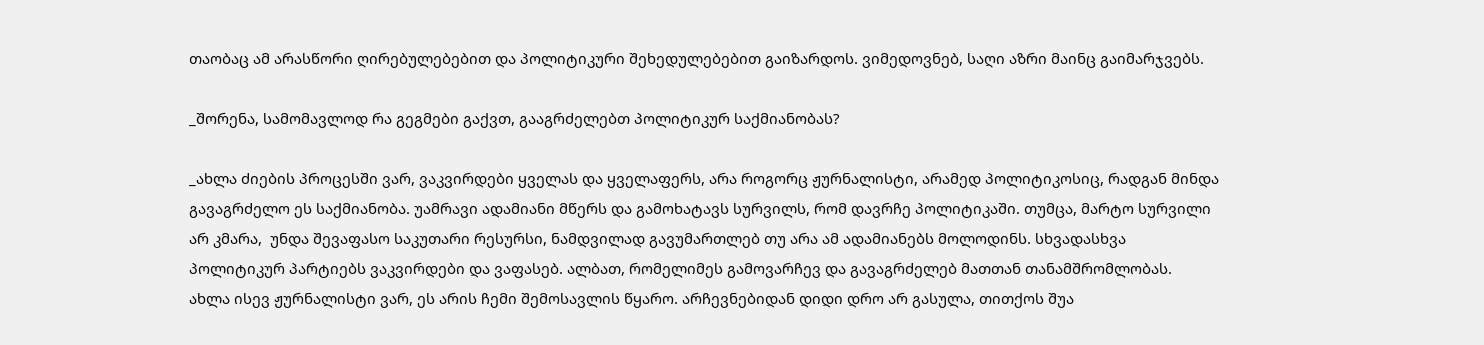თაობაც ამ არასწორი ღირებულებებით და პოლიტიკური შეხედულებებით გაიზარდოს. ვიმედოვნებ, საღი აზრი მაინც გაიმარჯვებს.

_შორენა, სამომავლოდ რა გეგმები გაქვთ, გააგრძელებთ პოლიტიკურ საქმიანობას?

_ახლა ძიების პროცესში ვარ, ვაკვირდები ყველას და ყველაფერს, არა როგორც ჟურნალისტი, არამედ პოლიტიკოსიც, რადგან მინდა გავაგრძელო ეს საქმიანობა. უამრავი ადამიანი მწერს და გამოხატავს სურვილს, რომ დავრჩე პოლიტიკაში. თუმცა, მარტო სურვილი არ კმარა,  უნდა შევაფასო საკუთარი რესურსი, ნამდვილად გავუმართლებ თუ არა ამ ადამიანებს მოლოდინს. სხვადასხვა პოლიტიკურ პარტიებს ვაკვირდები და ვაფასებ. ალბათ, რომელიმეს გამოვარჩევ და გავაგრძელებ მათთან თანამშრომლობას.  ახლა ისევ ჟურნალისტი ვარ, ეს არის ჩემი შემოსავლის წყარო. არჩევნებიდან დიდი დრო არ გასულა, თითქოს შუა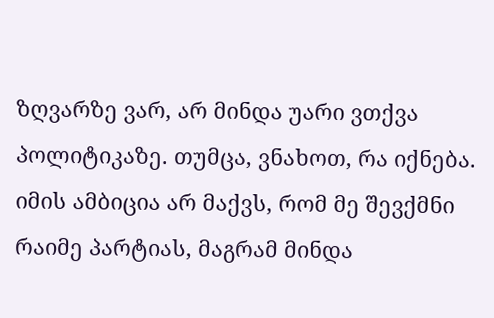ზღვარზე ვარ, არ მინდა უარი ვთქვა პოლიტიკაზე. თუმცა, ვნახოთ, რა იქნება. იმის ამბიცია არ მაქვს, რომ მე შევქმნი რაიმე პარტიას, მაგრამ მინდა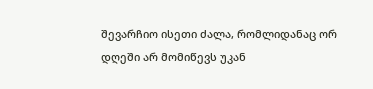შევარჩიო ისეთი ძალა, რომლიდანაც ორ დღეში არ მომიწევს უკან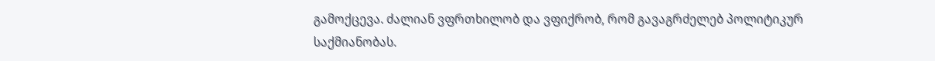გამოქცევა. ძალიან ვფრთხილობ და ვფიქრობ, რომ გავაგრძელებ პოლიტიკურ საქმიანობას.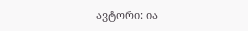ავტორი: ია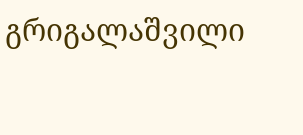გრიგალაშვილი